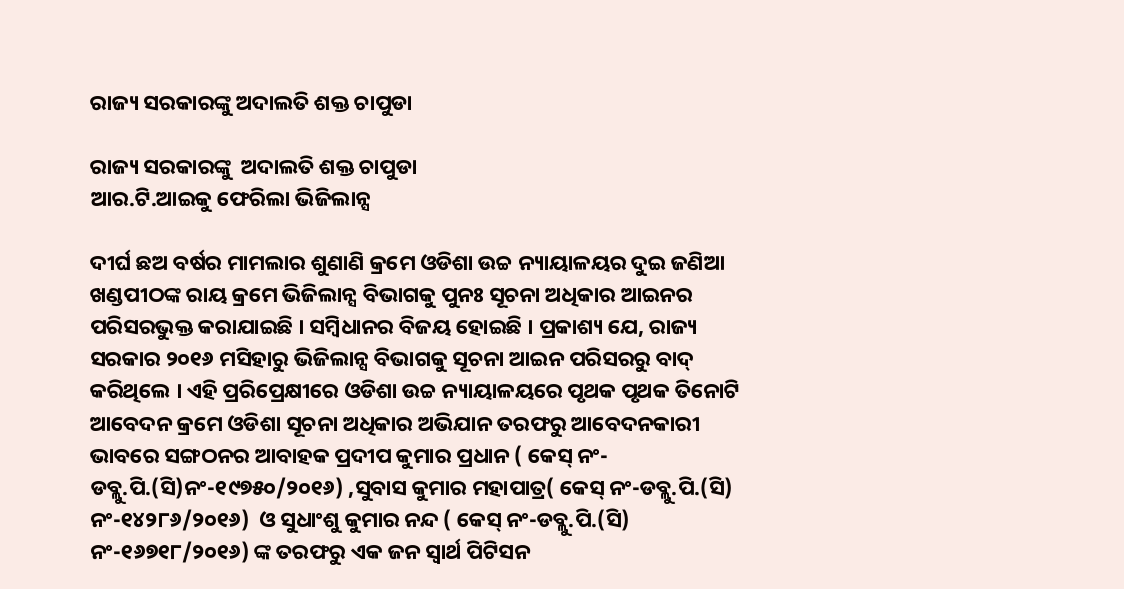ରାଜ୍ୟ ସରକାରଙ୍କୁ ଅଦାଲତି ଶକ୍ତ ଚାପୁଡା

ରାଜ୍ୟ ସରକାରଙ୍କୁ  ଅଦାଲତି ଶକ୍ତ ଚାପୁଡା
ଆର.ଟି.ଆଇକୁ ଫେରିଲା ଭିଜିଲାନ୍ସ

ଦୀର୍ଘ ଛଅ ବର୍ଷର ମାମଲାର ଶୁଣାଣି କ୍ରମେ ଓଡିଶା ଉଚ୍ଚ ନ୍ୟାୟାଳୟର ଦୁଇ ଜଣିଆ ଖଣ୍ଡପୀଠଙ୍କ ରାୟ କ୍ରମେ ଭିଜିଲାନ୍ସ ବିଭାଗକୁ ପୁନଃ ସୂଚନା ଅଧିକାର ଆଇନର ପରିସରଭୁକ୍ତ କରାଯାଇଛି । ସମ୍ବିଧାନର ବିଜୟ ହୋଇଛି । ପ୍ରକାଶ୍ୟ ଯେ, ରାଜ୍ୟ ସରକାର ୨୦୧୬ ମସିହାରୁ ଭିଜିଲାନ୍ସ ବିଭାଗକୁ ସୂଚନା ଆଇନ ପରିସରରୁ ବାଦ୍ କରିଥିଲେ । ଏହି ପ୍ରରିପ୍ରେକ୍ଷୀରେ ଓଡିଶା ଉଚ୍ଚ ନ୍ୟାୟାଳୟରେ ପୃଥକ ପୃଥକ ତିନୋଟି ଆବେଦନ କ୍ରମେ ଓଡିଶା ସୂଚନା ଅଧିକାର ଅଭିଯାନ ତରଫରୁ ଆବେଦନକାରୀ ଭାବରେ ସଙ୍ଗଠନର ଆବାହକ ପ୍ରଦୀପ କୁମାର ପ୍ରଧାନ ( କେସ୍ ନଂ-ଡବ୍ଲୁ.ପି.(ସି)ନଂ-୧୯୭୫୦/୨୦୧୬) ,ସୁବାସ କୁମାର ମହାପାତ୍ର( କେସ୍ ନଂ-ଡବ୍ଲୁ.ପି.(ସି) ନଂ-୧୪୨୮୬/୨୦୧୬)  ଓ ସୁଧାଂଶୁ କୁମାର ନନ୍ଦ ( କେସ୍ ନଂ-ଡବ୍ଲୁ.ପି.(ସି) ନଂ-୧୬୭୧୮/୨୦୧୬) ଙ୍କ ତରଫରୁ ଏକ ଜନ ସ୍ବାର୍ଥ ପିଟିସନ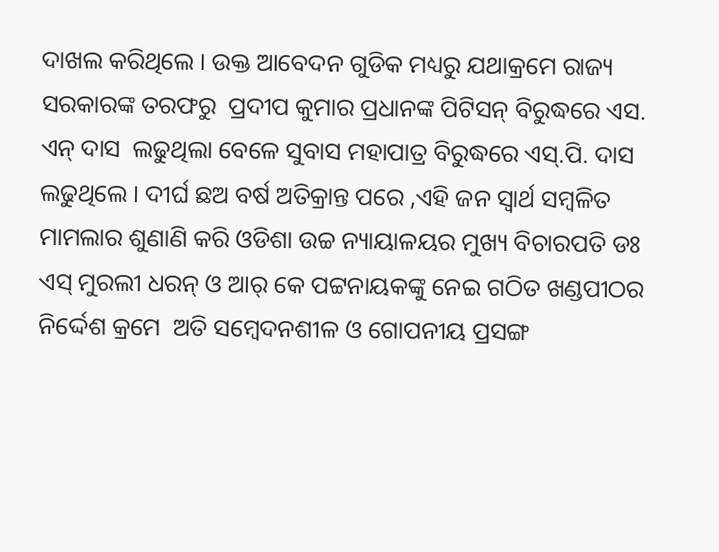ଦାଖଲ କରିଥିଲେ । ଉକ୍ତ ଆବେଦନ ଗୁଡିକ ମଧ୍ୟରୁ ଯଥାକ୍ରମେ ରାଜ୍ୟ ସରକାରଙ୍କ ତରଫରୁ  ପ୍ରଦୀପ କୁମାର ପ୍ରଧାନଙ୍କ ପିଟିସନ୍ ବିରୁଦ୍ଧରେ ଏସ. ଏନ୍ ଦାସ  ଲଢୁଥିଲା ବେଳେ ସୁବାସ ମହାପାତ୍ର ବିରୁଦ୍ଧରେ ଏସ୍.ପି. ଦାସ ଲଢୁଥିଲେ । ଦୀର୍ଘ ଛଅ ବର୍ଷ ଅତିକ୍ରାନ୍ତ ପରେ ,ଏହି ଜନ ସ୍ବାର୍ଥ ସମ୍ବଳିତ ମାମଲାର ଶୁଣାଣି କରି ଓଡିଶା ଉଚ୍ଚ ନ୍ୟାୟାଳୟର ମୁଖ୍ୟ ବିଚାରପତି ଡଃ ଏସ୍ ମୁରଲୀ ଧରନ୍ ଓ ଆର୍ କେ ପଟ୍ଟନାୟକଙ୍କୁ ନେଇ ଗଠିତ ଖଣ୍ଡପୀଠର ନିର୍ଦ୍ଦେଶ କ୍ରମେ  ଅତି ସମ୍ବେଦନଶୀଳ ଓ ଗୋପନୀୟ ପ୍ରସଙ୍ଗ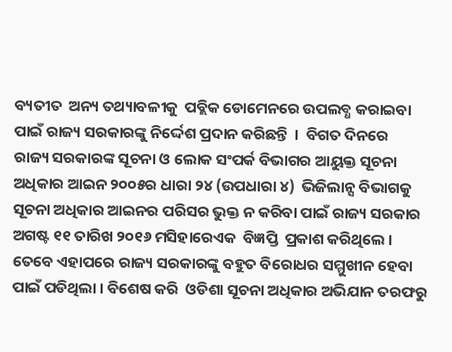ବ୍ୟତୀତ  ଅନ୍ୟ ତଥ୍ୟାବଳୀକୁ  ପବ୍ଲିକ ଡୋମେନରେ ଉପଲବ୍ଧ କରାଇବା ପାଇଁ ରାଜ୍ୟ ସରକାରଙ୍କୁ ନିର୍ଦ୍ଦେଶ ପ୍ରଦାନ କରିଛନ୍ତି  ।  ବିଗତ ଦିନରେ  ରାଜ୍ୟ ସରକାରଙ୍କ ସୂଚନା ଓ ଲୋକ ସଂପର୍କ ବିଭାଗର ଆୟୁକ୍ତ ସୂଚନା ଅଧିକାର ଆଇନ ୨୦୦୫ର ଧାରା ୨୪ (ଉପଧାରା ୪)  ଭିଜିଲାନ୍ସ ବିଭାଗକୁ ସୂଚନା ଅଧିକାର ଆଇନର ପରିସର ଭୁକ୍ତ ନ କରିବା ପାଇଁ ରାଜ୍ୟ ସରକାର ଅଗଷ୍ଟ ୧୧ ତାରିଖ ୨୦୧୬ ମସିହାରେଏକ  ବିଜ୍ଞପ୍ତି  ପ୍ରକାଶ କରିଥିଲେ । ତେବେ ଏହାପରେ ରାଜ୍ୟ ସରକାରଙ୍କୁ ବହୁତ ବିରୋଧର ସମ୍ମୁଖୀନ ହେବା ପାଇଁ ପଡିଥିଲା । ବିଶେଷ କରି  ଓଡିଶା ସୂଚନା ଅଧିକାର ଅଭିଯାନ ତରଫରୁ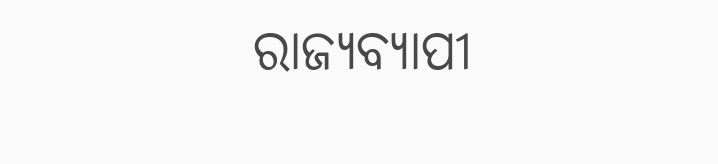ରାଜ୍ୟବ୍ୟାପୀ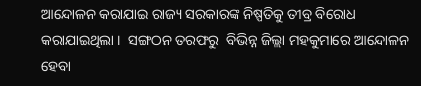ଆନ୍ଦୋଳନ କରାଯାଇ ରାଜ୍ୟ ସରକାରଙ୍କ ନିଷ୍ପତିକୁ ତୀବ୍ର ବିରୋଧ କରାଯାଇଥିଲା ।  ସଙ୍ଗଠନ ତରଫରୁ  ବିଭିନ୍ନ ଜିଲ୍ଲା ମହକୁମାରେ ଆନ୍ଦୋଳନ ହେବା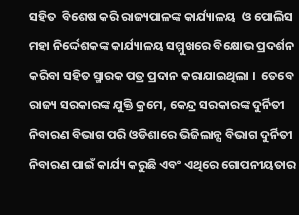ସହିତ  ବିଶେଷ କରି ରାଜ୍ୟପାଳଙ୍କ କାର୍ଯ୍ୟାଳୟ  ଓ ପୋଲିସ ମହା ନିର୍ଦ୍ଦେଶକଙ୍କ କାର୍ଯ୍ୟାଳୟ ସମ୍ମୁଖରେ ବିକ୍ଷୋଭ ପ୍ରଦର୍ଶନ କରିବା ସହିତ ସ୍ମାରକ ପତ୍ର ପ୍ରଦାନ କରାଯାଇଥିଲା ।  ତେବେ ରାଜ୍ୟ ସରକାରଙ୍କ ଯୁକ୍ତି କ୍ରମେ, କେନ୍ଦ୍ର ସରକାରଙ୍କ ଦୁର୍ନିତୀ ନିବାରଣ ବିଭାଗ ପରି ଓଡିଶାରେ ଭିଜିଲାନ୍ସ ବିଭାଗ ଦୁର୍ନିତୀ ନିବାରଣ ପାଇଁ କାର୍ଯ୍ୟ କରୁଛି ଏବଂ ଏଥିରେ ଗୋପନୀୟତାର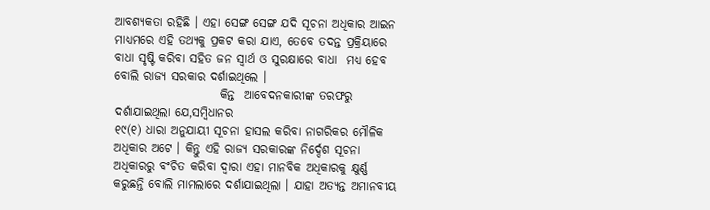ଆବଶ୍ୟକତା ରହିଛି । ଏହା ସେଙ୍ଗ ସେଙ୍ଗ ଯଦି ସୂଚନା ଅଧିକାର ଆଇନ ମାଧ୍ୟମରେ ଏହି ତଥ୍ୟକୁ ପ୍ରକଟ କରା ଯାଏ, ତେବେ ତଦନ୍ତ ପ୍ରକ୍ରିୟାରେ ବାଧା ସୃଷ୍ଟି କରିବା ସହିତ ଜନ ସ୍ବାର୍ଥ ଓ ସୁରକ୍ଷାରେ ବାଧା  ମଧ୍ୟ ହେବ ବୋଲି ରାଜ୍ୟ ସରକାର ଦର୍ଶାଇଥିଲେ ।
                      କିନ୍ତ  ଆବେଦନକାରୀଙ୍କ ତରଫରୁ ଦର୍ଶାଯାଇଥିଲା ଯେ,ସମ୍ବିଧାନର
୧୯(୧) ଧାରା ଅନୁଯାୟୀ ସୂଚନା ହାସଲ କରିବା ନାଗରିକର ମୌଳିକ ଅଧିକାର ଅଟେ । କିନ୍ତୁ ଏହି ରାଜ୍ୟ ସରକାରଙ୍କ ନିର୍ଦ୍ଦେଶ ସୂଚନା ଅଧିକାରରୁ ବଂଚିତ କରିବା ଦ୍ୱାରା ଏହା ମାନବିକ ଅଧିକାରକୁ କ୍ଷୁର୍ଣ୍ଣ କରୁଛନ୍ତି ବୋଲି ମାମଲାରେ ଦର୍ଶାଯାଇଥିଲା । ଯାହା ଅତ୍ୟନ୍ତ ଅମାନବୀୟ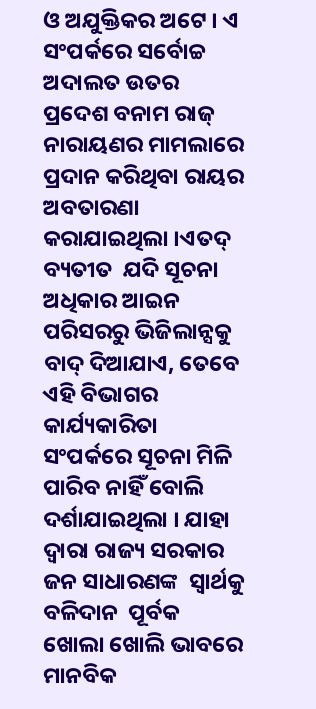ଓ ଅଯୁକ୍ତିକର ଅଟେ । ଏ ସଂପର୍କରେ ସର୍ବୋଚ୍ଚ ଅଦାଲତ ଉତର ପ୍ରଦେଶ ବନାମ ରାଜ୍ ନାରାୟଣର ମାମଲାରେ ପ୍ରଦାନ କରିଥିବା ରାୟର ଅବତାରଣା କରାଯାଇଥିଲା ।ଏତଦ୍ ବ୍ୟତୀତ  ଯଦି ସୂଚନା ଅଧିକାର ଆଇନ ପରିସରରୁ ଭିଜିଲାନ୍ସକୁ ବାଦ୍ ଦିଆଯାଏ, ତେବେ ଏହି ବିଭାଗର କାର୍ଯ୍ୟକାରିତା ସଂପର୍କରେ ସୂଚନା ମିଳି ପାରିବ ନାହିଁ ବୋଲି ଦର୍ଶାଯାଇଥିଲା । ଯାହା ଦ୍ୱାରା ରାଜ୍ୟ ସରକାର ଜନ ସାଧାରଣଙ୍କ  ସ୍ବାର୍ଥକୁ ବଳିଦାନ  ପୂର୍ବକ  ଖୋଲା ଖୋଲି ଭାବରେ ମାନବିକ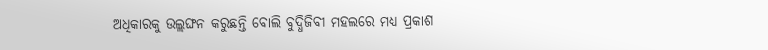ଅଧିକାରକୁ ଉଲ୍ଲଙ୍ଘନ କରୁଛନ୍ତି ବୋଲି ବୁଦ୍ଧିଜିବୀ ମହଲରେ ମଧ୍ୟ ପ୍ରକାଶ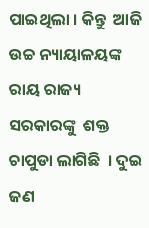ପାଇଥିଲା । କିନ୍ତୁ  ଆଜି ଉଚ୍ଚ ନ୍ୟାୟାଳୟଙ୍କ  ରାୟ ରାଜ୍ୟ ସରକାରଙ୍କୁ  ଶକ୍ତ ଚାପୁଡା ଲାଗିଛି  । ଦୁଇ ଜଣ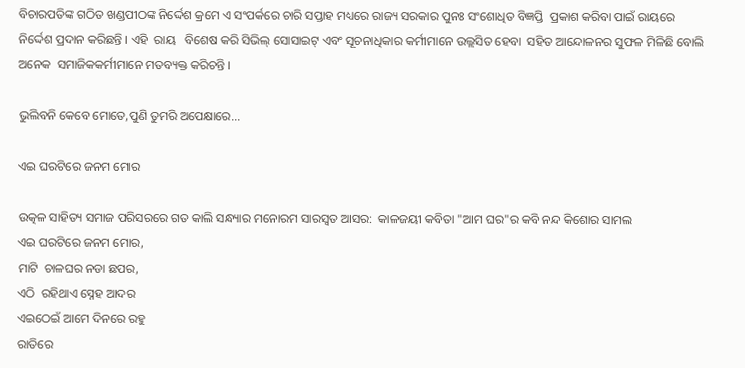ବିଚାରପତିଙ୍କ ଗଠିତ ଖଣ୍ଡପୀଠଙ୍କ ନିର୍ଦ୍ଦେଶ କ୍ରମେ ଏ ସଂପର୍କରେ ଚାରି ସପ୍ତାହ ମଧ୍ୟରେ ରାଜ୍ୟ ସରକାର ପୁନଃ ସଂଶୋଧିତ ବିଜ୍ଞପ୍ତି  ପ୍ରକାଶ କରିବା ପାଇଁ ରାୟରେ ନିର୍ଦ୍ଦେଶ ପ୍ରଦାନ କରିଛନ୍ତି । ଏହି  ରାୟ   ବିଶେଷ କରି ସିଭିଲ୍ ସୋସାଇଟ୍ ଏବଂ ସୂଚନାଧିକାର କର୍ମୀମାନେ ଉଲ୍ଲସିତ ହେବା  ସହିତ ଆନ୍ଦୋଳନର ସୁଫଳ ମିଳିଛି ବୋଲି ଅନେକ  ସମାଜିକକର୍ମୀମାନେ ମତବ୍ୟକ୍ତ କରିଚନ୍ତି ।

ଭୁଲିବନି କେବେ ମୋତେ,ପୁଣି ତୁମରି ଅପେକ୍ଷାରେ...

ଏଇ ଘରଟିରେ ଜନମ ମୋର

ଉତ୍କଳ ସାହିତ୍ୟ ସମାଜ ପରିସରରେ ଗତ କାଲି ସନ୍ଧ୍ୟାର ମନୋରମ ସାରସ୍ଵତ ଆସର:  କାଳଜୟୀ କବିତା "ଆମ ଘର"ର କବି ନନ୍ଦ କିଶୋର ସାମଲ
ଏଇ ଘରଟିରେ ଜନମ ମୋର,
ମାଟି  ଚାଳଘର ନଡା ଛପର,
ଏଠି  ରହିଥାଏ ସ୍ନେହ ଆଦର
ଏଇଠେଇଁ ଆମେ ଦିନରେ ରହୁ
ରାତିରେ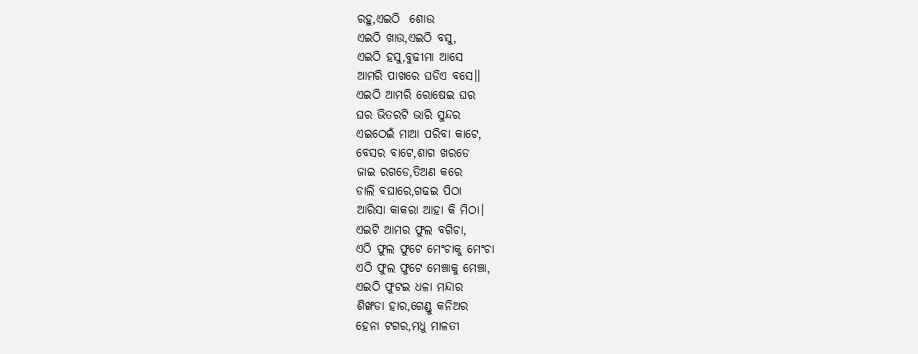ରହୁ,ଏଇଠି  ଶୋଉ
ଏଇଠି ଖାଉ,ଏଇଠି ବସୁ,
ଏଇଠି ହସୁ,ବୁଢୀମା ଆସେ
ଆମରି ପାଖରେ ଘଡିଏ ବସେ।।
ଏଇଠି ଆମରି ରୋଷେଇ ଘର
ଘର ଭିତରଟି ଭାରି ସୁନ୍ଦର
ଏଇଠେଇଁ ମାଆ ପରିବା କାଟେ,
ବେସର ବାଟେ,ଶାଗ ଖରଡେ
ଜାଇ ରଗଡେ,ତିଅଣ କରେ
ଡାଲି ବଘାରେ,ଗଢଇ ପିଠା
ଆରିସା କାକରା ଆହା କି ମିଠା।
ଏଇଟି ଆମର ଫୁଲ ବଗିଚା,
ଏଠି ଫୁଲ ଫୁଟେ ମେଂଚାକୁ ମେଂଚା
ଏଠି ଫୁଲ ଫୁଟେ ମେଞ୍ଚାକୁ ମେଞ୍ଚା,
ଏଇଠି ଫୁଟଇ ଧଳା ମନ୍ଦାର
ଶିଙ୍ଖଡା ହାର,ଗେଣ୍ଡୁ କନିଅର
ହେନା ଟଗର,ମଧୁ ମାଳତୀ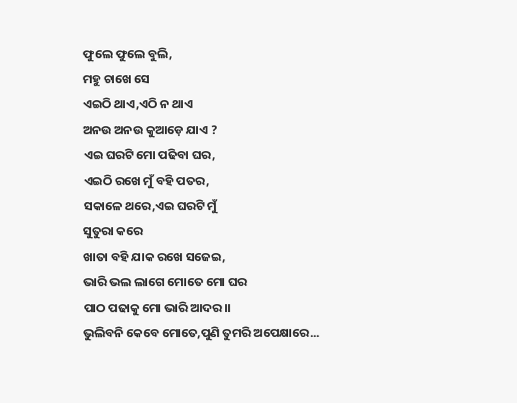ଫୁଲେ ଫୁଲେ ବୁଲି,
ମହୁ ଚାଖେ ସେ
ଏଇଠି ଥାଏ,ଏଠି ନ ଥାଏ
ଅନଉ ଅନଉ କୁଆଡ଼େ ଯାଏ ?
ଏଇ ଘରଟି ମୋ ପଢିବା ଘର,
ଏଇଠି ରଖେ ମୁଁ ବହି ପତର,
ସକାଳେ ଥରେ,ଏଇ ଘରଟି ମୁଁ
ସୁତୁରା କରେ
ଖାତା ବହି ଯାକ ରଖେ ସଜେଇ,
ଭାରି ଭଲ ଲାଗେ ମୋତେ ମୋ ଘର
ପାଠ ପଢାକୁ ମୋ ଭାରି ଆଦର।।
ଭୁଲିବନି କେବେ ମୋତେ,ପୁଣି ତୁମରି ଅପେକ୍ଷାରେ...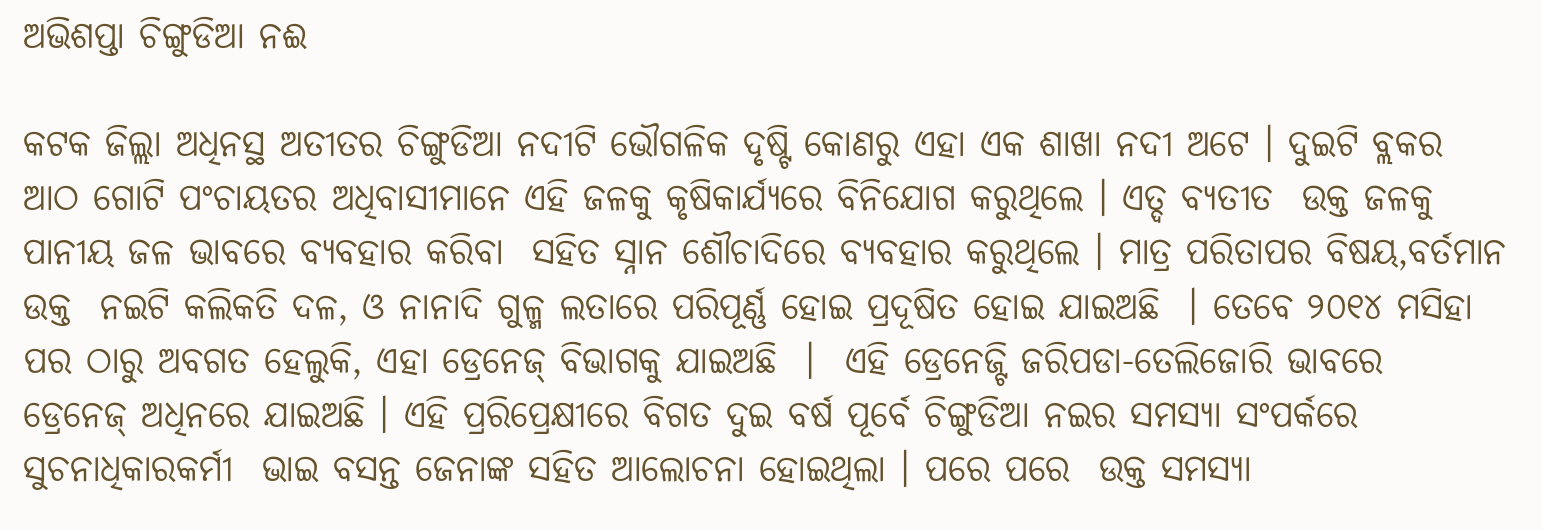ଅଭିଶପ୍ତା ଚିଙ୍ଗୁଡିଆ ନଈ

କଟକ ଜିଲ୍ଲା ଅଧିନସ୍ଥ ଅତୀତର ଚିଙ୍ଗୁଡିଆ ନଦୀଟି ଭୌଗଳିକ ଦୃଷ୍ଟି କୋଣରୁ ଏହା ଏକ ଶାଖା ନଦୀ ଅଟେ । ଦୁଇଟି ବ୍ଲକର ଆଠ ଗୋଟି ପଂଚାୟତର ଅଧିବାସୀମାନେ ଏହି ଜଳକୁ କୃଷିକାର୍ଯ୍ୟରେ ବିନିଯୋଗ କରୁଥିଲେ । ଏତ୍ଦ ବ୍ୟତୀତ  ଉକ୍ତ ଜଳକୁ  ପାନୀୟ ଜଳ ଭାବରେ ବ୍ୟବହାର କରିବା  ସହିତ ସ୍ନାନ ଶୌଚାଦିରେ ବ୍ୟବହାର କରୁଥିଲେ । ମାତ୍ର ପରିତାପର ବିଷୟ,ବର୍ତମାନ ଉକ୍ତ  ନଇଟି କଲିକତି ଦଳ, ଓ ନାନାଦି ଗୁଳ୍ମ ଲତାରେ ପରିପୂର୍ଣ୍ଣ ହୋଇ ପ୍ରଦୂଷିତ ହୋଇ ଯାଇଅଛି  । ତେବେ ୨୦୧୪ ମସିହା ପର ଠାରୁ ଅବଗତ ହେଲୁକି, ଏହା ଡ୍ରେନେଜ୍ ବିଭାଗକୁ ଯାଇଅଛି  ।  ଏହି ଡ୍ରେନେଜ୍ଟି ଜରିପଡା-ତେଲିଜୋରି ଭାବରେ  ଡ୍ରେନେଜ୍ ଅଧିନରେ ଯାଇଅଛି । ଏହି ପ୍ରରିପ୍ରେକ୍ଷୀରେ ବିଗତ ଦୁଇ ବର୍ଷ ପୂର୍ବେ ଚିଙ୍ଗୁଡିଆ ନଇର ସମସ୍ୟା ସଂପର୍କରେ  ସୁଚନାଧିକାରକର୍ମୀ  ଭାଇ ବସନ୍ତ ଜେନାଙ୍କ ସହିତ ଆଲୋଚନା ହୋଇଥିଲା । ପରେ ପରେ  ଉକ୍ତ ସମସ୍ୟା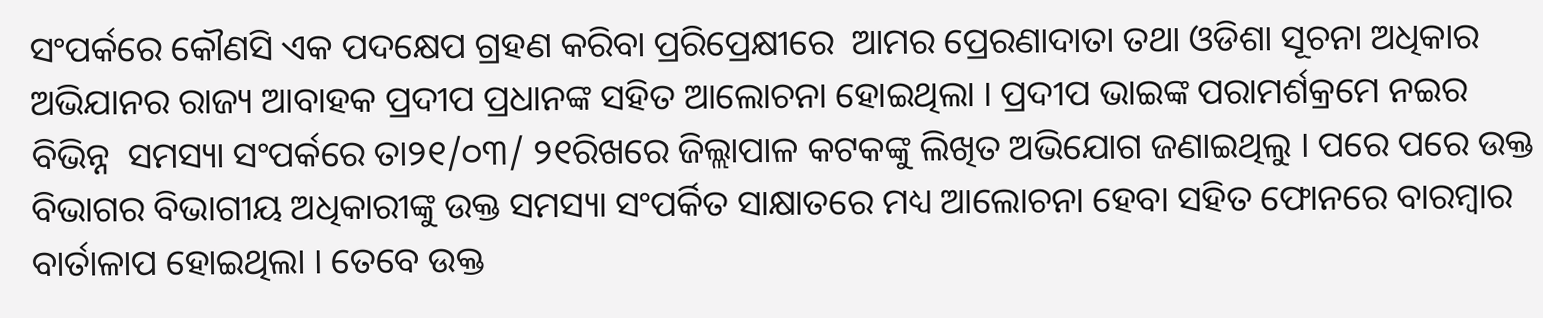ସଂପର୍କରେ କୌଣସି ଏକ ପଦକ୍ଷେପ ଗ୍ରହଣ କରିବା ପ୍ରରିପ୍ରେକ୍ଷୀରେ  ଆମର ପ୍ରେରଣାଦାତା ତଥା ଓଡିଶା ସୂଚନା ଅଧିକାର ଅଭିଯାନର ରାଜ୍ୟ ଆବାହକ ପ୍ରଦୀପ ପ୍ରଧାନଙ୍କ ସହିତ ଆଲୋଚନା ହୋଇଥିଲା । ପ୍ରଦୀପ ଭାଇଙ୍କ ପରାମର୍ଶକ୍ରମେ ନଇର  ବିଭିନ୍ନ  ସମସ୍ୟା ସଂପର୍କରେ ତା୨୧/୦୩/ ୨୧ରିଖରେ ଜିଲ୍ଲାପାଳ କଟକଙ୍କୁ ଲିଖିତ ଅଭିଯୋଗ ଜଣାଇଥିଲୁ । ପରେ ପରେ ଉକ୍ତ ବିଭାଗର ବିଭାଗୀୟ ଅଧିକାରୀଙ୍କୁ ଉକ୍ତ ସମସ୍ୟା ସଂପର୍କିତ ସାକ୍ଷାତରେ ମଧ୍ୟ ଆଲୋଚନା ହେବା ସହିତ ଫୋନରେ ବାରମ୍ବାର ବାର୍ତାଳାପ ହୋଇଥିଲା । ତେବେ ଉକ୍ତ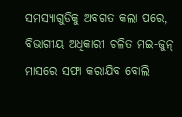ସମସ୍ୟାଗୁଡିକୁ ଅବଗତ କଲା ପରେ, ବିଭାଗୀୟ ଅଧିକାରୀ ଚଳିତ ମଇ-ଜୁନ୍  ମାସରେ ସଫା କରାଯିବ ବୋଲି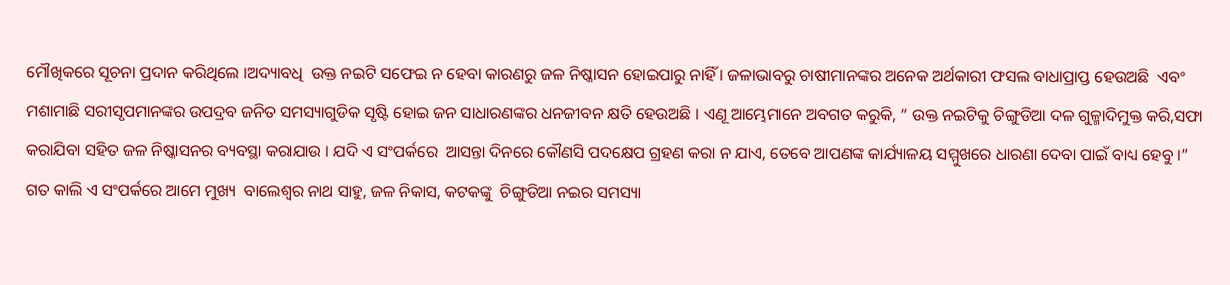ମୌଖିକରେ ସୂଚନା ପ୍ରଦାନ କରିଥିଲେ ।ଅଦ୍ୟାବଧି  ଉକ୍ତ ନଇଟି ସଫେଇ ନ ହେବା କାରଣରୁ ଜଳ ନିଷ୍କାସନ ହୋଇପାରୁ ନାହିଁ । ଜଳାଭାବରୁ ଚାଷୀମାନଙ୍କର ଅନେକ ଅର୍ଥକାରୀ ଫସଲ ବାଧାପ୍ରାପ୍ତ ହେଉଅଛି  ଏବଂ  ମଶାମାଛି ସରୀସୃପମାନଙ୍କର ଉପଦ୍ରବ ଜନିତ ସମସ୍ୟାଗୁଡିକ ସୃଷ୍ଟି ହୋଇ ଜନ ସାଧାରଣଙ୍କର ଧନଜୀବନ କ୍ଷତି ହେଉଅଛି । ଏଣୂ ଆମ୍ଭେମାନେ ଅବଗତ କରୁକି, “ ଉକ୍ତ ନଇଟିକୁ ଚିଙ୍ଗୁଡିଆ ଦଳ ଗୁଳ୍ମାଦିମୁକ୍ତ କରି,ସଫା କରାଯିବା ସହିତ ଜଳ ନିଷ୍କାସନର ବ୍ୟବସ୍ଥା କରାଯାଉ । ଯଦି ଏ ସଂପର୍କରେ  ଆସନ୍ତା ଦିନରେ କୌଣସି ପଦକ୍ଷେପ ଗ୍ରହଣ କରା ନ ଯାଏ, ତେବେ ଆପଣଙ୍କ କାର୍ଯ୍ୟାଳୟ ସମ୍ମୁଖରେ ଧାରଣା ଦେବା ପାଇଁ ବାଧ୍ୟ ହେବୁ ।”  ଗତ କାଲି ଏ ସଂପର୍କରେ ଆମେ ମୁଖ୍ୟ  ବାଲେଶ୍ୱର ନାଥ ସାହୁ, ଜଳ ନିକାସ, କଟକଙ୍କୁ  ଚିଙ୍ଗୁଡିଆ ନଇର ସମସ୍ୟା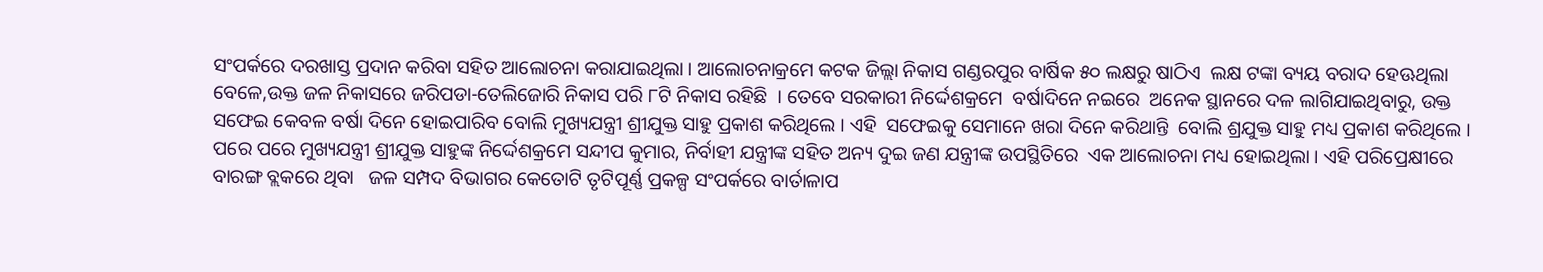ସଂପର୍କରେ ଦରଖାସ୍ତ ପ୍ରଦାନ କରିବା ସହିତ ଆଲୋଚନା କରାଯାଇଥିଲା । ଆଲୋଚନାକ୍ରମେ କଟକ ଜିଲ୍ଲା ନିକାସ ଗଣ୍ଡରପୁର ବାର୍ଷିକ ୫୦ ଲକ୍ଷରୁ ଷାଠିଏ  ଲକ୍ଷ ଟଙ୍କା ବ୍ୟୟ ବରାଦ ହେଊଥିଲା ବେଳେ,ଉକ୍ତ ଜଳ ନିକାସରେ ଜରିପଡା-ତେଲିଜୋରି ନିକାସ ପରି ୮ଟି ନିକାସ ରହିଛି  । ତେବେ ସରକାରୀ ନିର୍ଦ୍ଦେଶକ୍ରମେ  ବର୍ଷାଦିନେ ନଇରେ  ଅନେକ ସ୍ଥାନରେ ଦଳ ଲାଗିଯାଇଥିବାରୁ, ଉକ୍ତ ସଫେଇ କେବଳ ବର୍ଷା ଦିନେ ହୋଇପାରିବ ବୋଲି ମୁଖ୍ୟଯନ୍ତ୍ରୀ ଶ୍ରୀଯୁକ୍ତ ସାହୁ ପ୍ରକାଶ କରିଥିଲେ । ଏହି  ସଫେଇକୁ ସେମାନେ ଖରା ଦିନେ କରିଥାନ୍ତି  ବୋଲି ଶ୍ରଯୁକ୍ତ ସାହୁ ମଧ୍ୟ ପ୍ରକାଶ କରିଥିଲେ ।  ପରେ ପରେ ମୁଖ୍ୟଯନ୍ତ୍ରୀ ଶ୍ରୀଯୁକ୍ତ ସାହୁଙ୍କ ନିର୍ଦ୍ଦେଶକ୍ରମେ ସନ୍ଦୀପ କୁମାର, ନିର୍ବାହୀ ଯନ୍ତ୍ରୀଙ୍କ ସହିତ ଅନ୍ୟ ଦୁଇ ଜଣ ଯନ୍ତ୍ରୀଙ୍କ ଉପସ୍ଥିତିରେ  ଏକ ଆଲୋଚନା ମଧ୍ୟ ହୋଇଥିଲା । ଏହି ପରିପ୍ରେକ୍ଷୀରେ ବାରଙ୍ଗ ବ୍ଲକରେ ଥିବା   ଜଳ ସମ୍ପଦ ବିଭାଗର କେତୋଟି ତୃଟିପୂର୍ଣ୍ଣ ପ୍ରକଳ୍ପ ସଂପର୍କରେ ବାର୍ତାଳାପ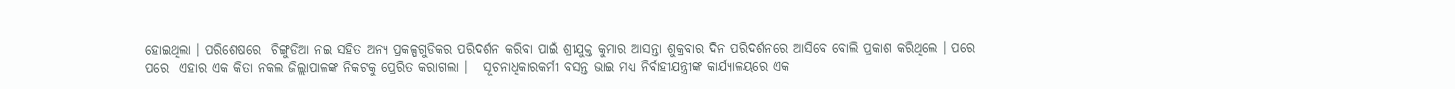ହୋଇଥିଲା । ପରିଶେଷରେ  ଚିଙ୍ଗୁଡିଆ ନଇ ସହିତ ଅନ୍ୟ ପ୍ରକଳ୍ପଗୁଡିକର ପରିଦର୍ଶନ କରିବା ପାଇଁ ଶ୍ରୀଯୁକ୍ତ କୁମାର ଆସନ୍ତା ଶୁକ୍ରବାର ଦିନ ପରିଦର୍ଶନରେ ଆସିବେ ବୋଲି ପ୍ରକାଶ କରିଥିଲେ । ପରେ ପରେ  ଏହାର ଏକ କିତା ନକଲ ଜିଲ୍ଲାପାଳଙ୍କ ନିକଟକୁ ପ୍ରେରିତ କରାଗଲା ।   ସୂଚନାଧିକାରକର୍ମୀ ବସନ୍ତ ଭାଇ ମଧ୍ୟ ନିର୍ବାହୀଯନ୍ତ୍ରୀଙ୍କ କାର୍ଯ୍ୟାଳୟରେ ଏକ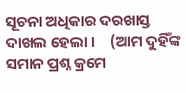ସୂଚନା ଅଧିକାର ଦରଖାସ୍ତ ଦାଖଲ ହେଲା ।    (ଆମ ଦୁହିଁଙ୍କ ସମାନ ପ୍ରଶ୍ନ କ୍ରମେ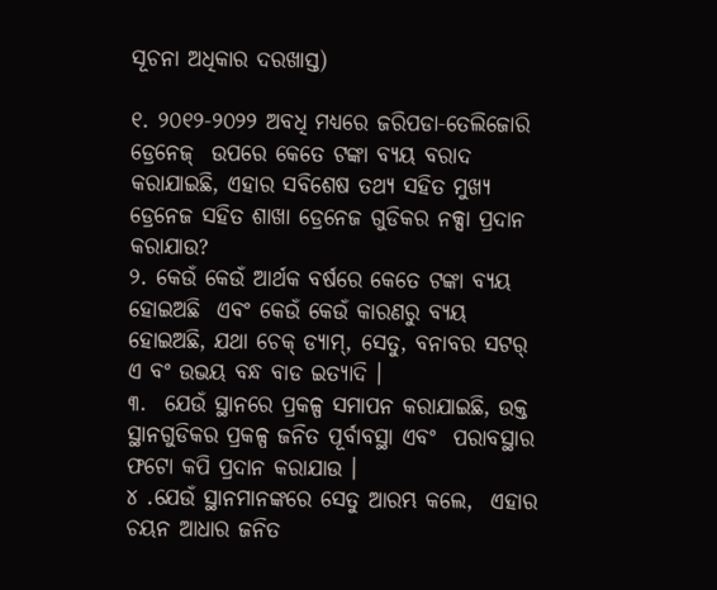ସୂଚନା ଅଧିକାର ଦରଖାସ୍ତ)

୧. ୨୦୧୨-୨୦୨୨ ଅବଧି ମଧ୍ୟରେ ଜରିପଡା-ତେଲିଜୋରି ଡ୍ରେନେଜ୍  ଉପରେ କେତେ ଟଙ୍କା ବ୍ୟୟ ବରାଦ କରାଯାଇଛି, ଏହାର ସବିଶେଷ ତଥ୍ୟ ସହିତ ମୁଖ୍ୟ ଡ୍ରେନେଜ ସହିତ ଶାଖା ଡ୍ରେନେଜ ଗୁଡିକର ନକ୍ସା ପ୍ରଦାନ କରାଯାଉ?
୨. କେଉଁ କେଉଁ ଆର୍ଥକ ବର୍ଷରେ କେତେ ଟଙ୍କା ବ୍ୟୟ ହୋଇଅଛି  ଏବଂ କେଉଁ କେଉଁ କାରଣରୁ ବ୍ୟୟ ହୋଇଅଛି, ଯଥା ଚେକ୍ ଡ୍ୟାମ୍, ସେତୁ, ବନାବର ସଟର୍ ଏ ବଂ ଉଭୟ ବନ୍ଧ ବାଡ ଇତ୍ୟାଦି ।
୩.  ଯେଉଁ ସ୍ଥାନରେ ପ୍ରକଳ୍ପ ସମାପନ କରାଯାଇଛି, ଉକ୍ତ ସ୍ଥାନଗୁଡିକର ପ୍ରକଳ୍ପ ଜନିତ ପୂର୍ବାବସ୍ଥା ଏବଂ  ପରାବସ୍ଥାର ଫଟୋ କପି ପ୍ରଦାନ କରାଯାଉ ।
୪ .ଯେଉଁ ସ୍ଥାନମାନଙ୍କରେ ସେତୁ ଆରମ୍ଭ କଲେ,  ଏହାର ଚୟନ ଆଧାର ଜନିତ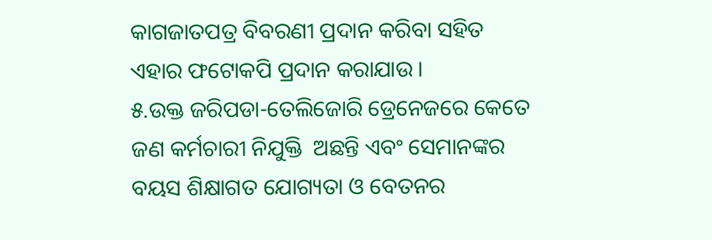କାଗଜାତପତ୍ର ବିବରଣୀ ପ୍ରଦାନ କରିବା ସହିତ ଏହାର ଫଟୋକପି ପ୍ରଦାନ କରାଯାଉ ।
୫.ଉକ୍ତ ଜରିପଡା-ତେଲିଜୋରି ଡ୍ରେନେଜରେ କେତେ ଜଣ କର୍ମଚାରୀ ନିଯୁକ୍ତି  ଅଛନ୍ତି ଏବଂ ସେମାନଙ୍କର ବୟସ ଶିକ୍ଷାଗତ ଯୋଗ୍ୟତା ଓ ବେତନର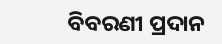ବିବରଣୀ ପ୍ରଦାନ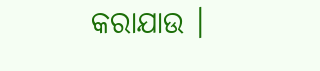କରାଯାଉ ।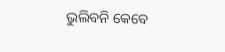ଭୁଲିବନି କେବେ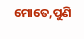ମୋତେ,ପୁଣି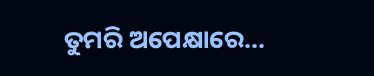ତୁମରି ଅପେକ୍ଷାରେ...